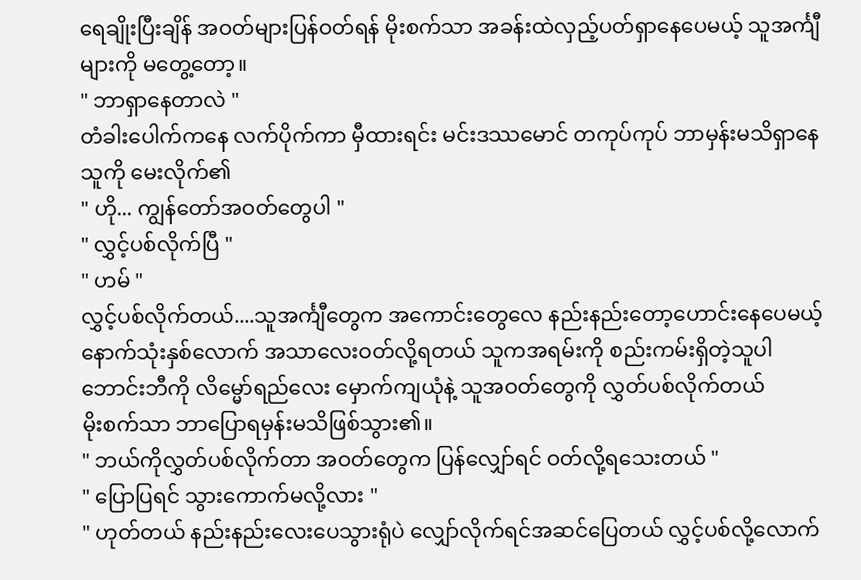ရေချိုးပြီးချိန် အဝတ်များပြန်ဝတ်ရန် မိုးစက်သာ အခန်းထဲလှည့်ပတ်ရှာနေပေမယ့် သူအင်္ကျီများကို မတွေ့တော့။
" ဘာရှာနေတာလဲ "
တံခါးပေါက်ကနေ လက်ပိုက်ကာ မှီထားရင်း မင်းဒဿမောင် တကုပ်ကုပ် ဘာမှန်းမသိရှာနေသူကို မေးလိုက်၏
" ဟို... ကျွန်တော်အဝတ်တွေပါ "
" လွှင့်ပစ်လိုက်ပြီ "
" ဟမ် "
လွှင့်ပစ်လိုက်တယ်....သူအင်္ကျီတွေက အကောင်းတွေလေ နည်းနည်းတော့ဟောင်းနေပေမယ့် နောက်သုံးနှစ်လောက် အသာလေးဝတ်လို့ရတယ် သူကအရမ်းကို စည်းကမ်းရှိတဲ့သူပါ ဘောင်းဘီကို လိမ္မော်ရည်လေး မှောက်ကျယုံနဲ့ သူအဝတ်တွေကို လွှတ်ပစ်လိုက်တယ်
မိုးစက်သာ ဘာပြောရမှန်းမသိဖြစ်သွား၏။
" ဘယ်ကိုလွှတ်ပစ်လိုက်တာ အဝတ်တွေက ပြန်လျှော်ရင် ဝတ်လို့ရသေးတယ် "
" ပြောပြရင် သွားကောက်မလို့လား "
" ဟုတ်တယ် နည်းနည်းလေးပေသွားရုံပဲ လျှော်လိုက်ရင်အဆင်ပြေတယ် လွှင့်ပစ်လို့လောက်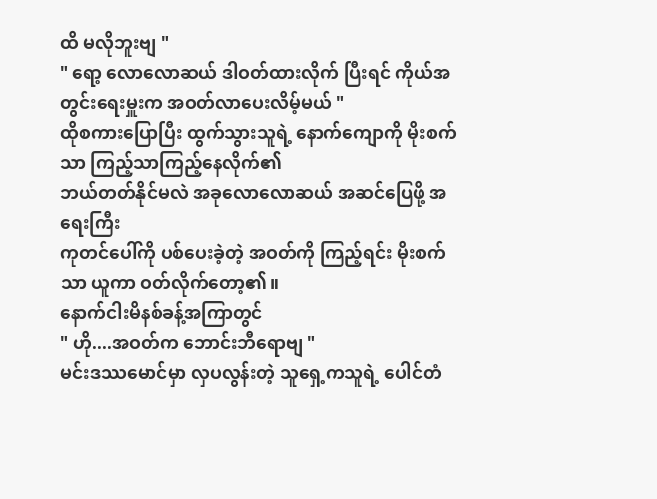ထိ မလိုဘူးဗျ "
" ရော့ လောလောဆယ် ဒါဝတ်ထားလိုက် ပြီးရင် ကိုယ်အတွင်းရေးမှူးက အဝတ်လာပေးလိမ့်မယ် "
ထိုစကားပြောပြီး ထွက်သွားသူရဲ့ နောက်ကျောကို မိုးစက်သာ ကြည့်သာကြည့်နေလိုက်၏
ဘယ်တတ်နိုင်မလဲ အခုလောလောဆယ် အဆင်ပြေဖို့ အရေးကြီး
ကုတင်ပေါ်ကို ပစ်ပေးခဲ့တဲ့ အဝတ်ကို ကြည့်ရင်း မိုးစက်သာ ယူကာ ဝတ်လိုက်တော့၏။
နောက်ငါးမိနစ်ခန့်အကြာတွင်
" ဟို....အဝတ်က ဘောင်းဘီရောဗျ "
မင်းဒဿမောင်မှာ လှပလွန်းတဲ့ သူရှေ့ကသူရဲ့ ပေါင်တံ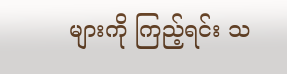များကို ကြည့်ရင်း သ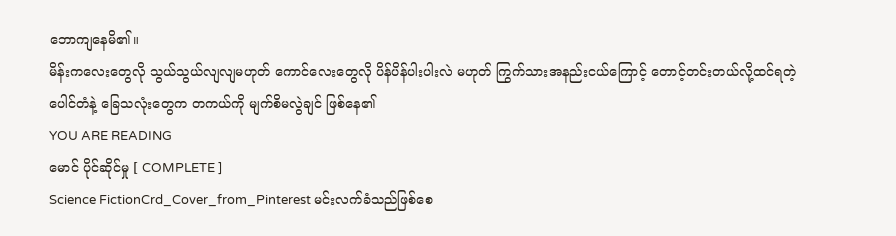ဘောကျနေမိ၏။
မိန်းကလေးတွေလို သွယ်သွယ်လျလျမဟုတ် ကောင်လေးတွေလို ပိန်ပိန်ပါးပါးလဲ မဟုတ် ကြွက်သားအနည်းငယ်ကြောင့် တောင့်တင်းတယ်လို့ထင်ရတဲ့ ပေါင်တံနဲ့ ခြေသလုံးတွေက တကယ်ကို မျက်စိမလွဲချင် ဖြစ်နေ၏
YOU ARE READING
မောင် ပိုင်ဆိုင်မှု [ COMPLETE ]
Science FictionCrd_Cover_from_Pinterest မင်းလက်ခံသည်ဖြစ်စေ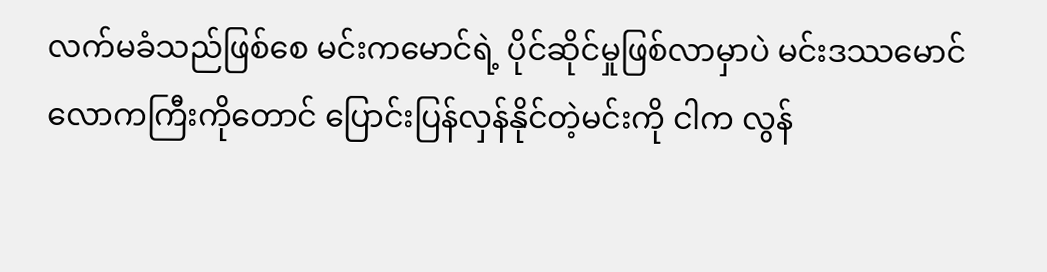လက်မခံသည်ဖြစ်စေ မင်းကမောင်ရဲ့ ပိုင်ဆိုင်မှုဖြစ်လာမှာပဲ မင်းဒဿမောင် လောကကြီးကိုတောင် ပြောင်းပြန်လှန်နိုင်တဲ့မင်းကို ငါက လွန်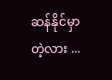ဆန်နိုင်မှာတဲ့လား ...